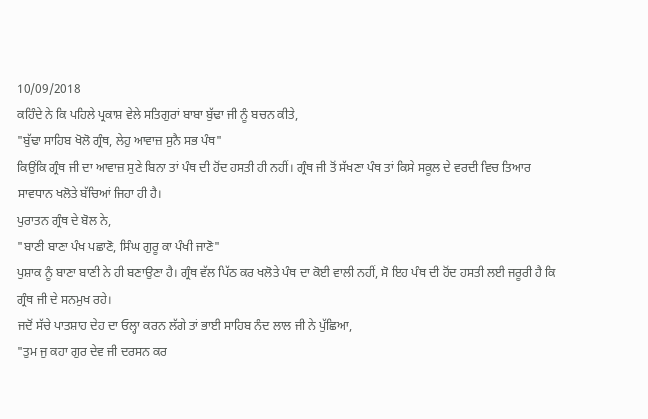10/09/2018
ਕਹਿੰਦੇ ਨੇ ਕਿ ਪਹਿਲੇ ਪ੍ਰਕਾਸ਼ ਵੇਲੇ ਸਤਿਗੁਰਾਂ ਬਾਬਾ ਬੁੱਢਾ ਜੀ ਨੂੰ ਬਚਨ ਕੀਤੇ,
"ਬੁੱਢਾ ਸਾਹਿਬ ਖੋਲੋ ਗ੍ਰੰਥ, ਲੇਹੁ ਆਵਾਜ਼ ਸੁਨੈ ਸਭ ਪੰਥ"
ਕਿਉਂਕਿ ਗ੍ਰੰਥ ਜੀ ਦਾ ਆਵਾਜ਼ ਸੁਣੇ ਬਿਨਾ ਤਾਂ ਪੰਥ ਦੀ ਹੋਂਦ ਹਸਤੀ ਹੀ ਨਹੀਂ। ਗ੍ਰੰਥ ਜੀ ਤੋਂ ਸੱਖਣਾ ਪੰਥ ਤਾਂ ਕਿਸੇ ਸਕੂਲ ਦੇ ਵਰਦੀ ਵਿਚ ਤਿਆਰ ਸਾਵਧਾਨ ਖਲੋਤੇ ਬੱਚਿਆਂ ਜਿਹਾ ਹੀ ਹੈ।
ਪੁਰਾਤਨ ਗ੍ਰੰਥ ਦੇ ਬੋਲ ਨੇ,
"ਬਾਣੀ ਬਾਣਾ ਪੰਖ ਪਛਾਣੋ, ਸਿੰਘ ਗੁਰੂ ਕਾ ਪੰਖੀ ਜਾਣੋ"
ਪੁਸ਼ਾਕ ਨੂੰ ਬਾਣਾ ਬਾਣੀ ਨੇ ਹੀ ਬਣਾਉਣਾ ਹੈ। ਗ੍ਰੰਥ ਵੱਲ ਪਿੱਠ ਕਰ ਖਲੋਤੇ ਪੰਥ ਦਾ ਕੋਈ ਵਾਲੀ ਨਹੀਂ, ਸੋ ਇਹ ਪੰਥ ਦੀ ਹੋਂਦ ਹਸਤੀ ਲਈ ਜਰੂਰੀ ਹੈ ਕਿ ਗ੍ਰੰਥ ਜੀ ਦੇ ਸਨਮੁਖ ਰਹੇ।
ਜਦੋਂ ਸੱਚੇ ਪਾਤਸ਼ਾਹ ਦੇਹ ਦਾ ਓਲ੍ਹਾ ਕਰਨ ਲੱਗੇ ਤਾਂ ਭਾਈ ਸਾਹਿਬ ਨੰਦ ਲਾਲ ਜੀ ਨੇ ਪੁੱਛਿਆ,
"ਤੁਮ ਜੁ ਕਹਾ ਗੁਰ ਦੇਵ ਜੀ ਦਰਸਨ ਕਰ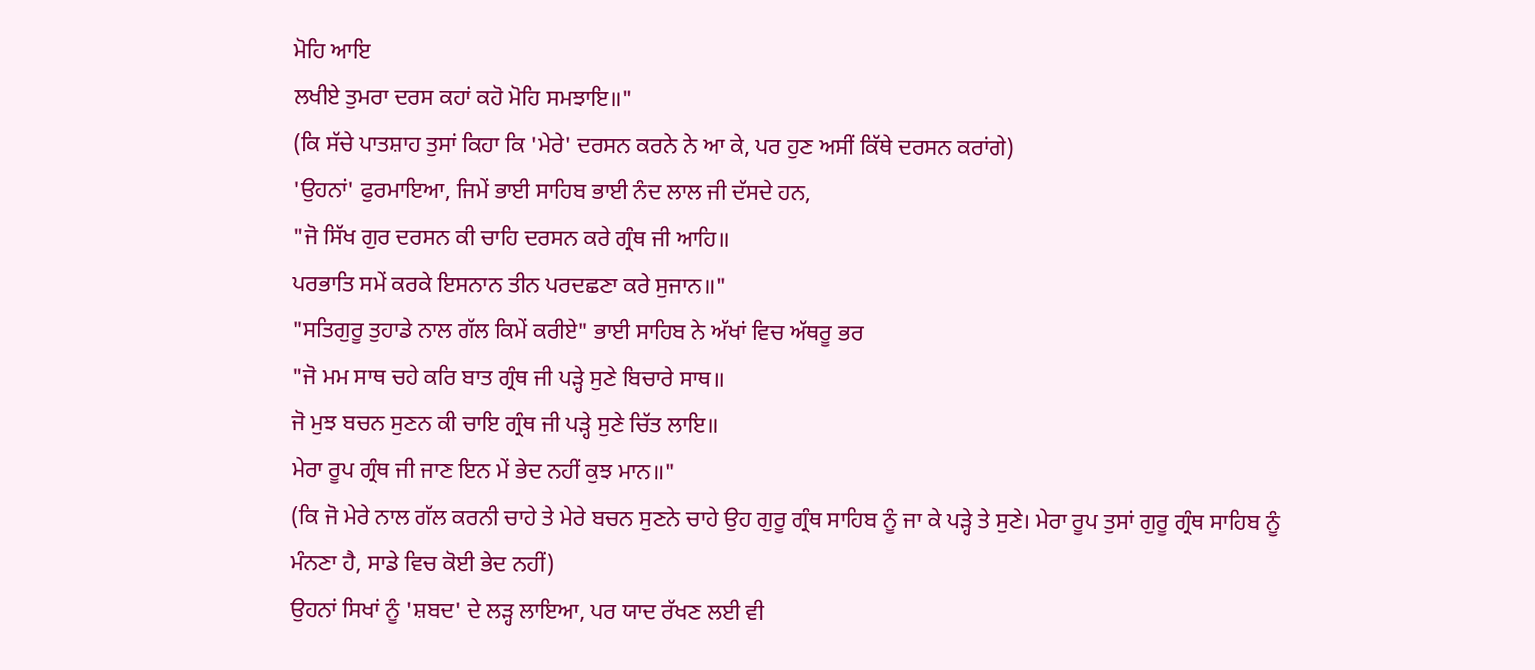ਮੋਹਿ ਆਇ
ਲਖੀਏ ਤੁਮਰਾ ਦਰਸ ਕਹਾਂ ਕਹੋ ਮੋਹਿ ਸਮਝਾਇ॥"
(ਕਿ ਸੱਚੇ ਪਾਤਸ਼ਾਹ ਤੁਸਾਂ ਕਿਹਾ ਕਿ 'ਮੇਰੇ' ਦਰਸਨ ਕਰਨੇ ਨੇ ਆ ਕੇ, ਪਰ ਹੁਣ ਅਸੀਂ ਕਿੱਥੇ ਦਰਸਨ ਕਰਾਂਗੇ)
'ਉਹਨਾਂ' ਫੁਰਮਾਇਆ, ਜਿਮੇਂ ਭਾਈ ਸਾਹਿਬ ਭਾਈ ਨੰਦ ਲਾਲ ਜੀ ਦੱਸਦੇ ਹਨ,
"ਜੋ ਸਿੱਖ ਗੁਰ ਦਰਸਨ ਕੀ ਚਾਹਿ ਦਰਸਨ ਕਰੇ ਗ੍ਰੰਥ ਜੀ ਆਹਿ॥
ਪਰਭਾਤਿ ਸਮੇਂ ਕਰਕੇ ਇਸਨਾਨ ਤੀਨ ਪਰਦਛਣਾ ਕਰੇ ਸੁਜਾਨ॥"
"ਸਤਿਗੁਰੂ ਤੁਹਾਡੇ ਨਾਲ ਗੱਲ ਕਿਮੇਂ ਕਰੀਏ" ਭਾਈ ਸਾਹਿਬ ਨੇ ਅੱਖਾਂ ਵਿਚ ਅੱਥਰੂ ਭਰ
"ਜੋ ਮਮ ਸਾਥ ਚਹੇ ਕਰਿ ਬਾਤ ਗ੍ਰੰਥ ਜੀ ਪੜ੍ਹੇ ਸੁਣੇ ਬਿਚਾਰੇ ਸਾਥ॥
ਜੋ ਮੁਝ ਬਚਨ ਸੁਣਨ ਕੀ ਚਾਇ ਗ੍ਰੰਥ ਜੀ ਪੜ੍ਹੇ ਸੁਣੇ ਚਿੱਤ ਲਾਇ॥
ਮੇਰਾ ਰੂਪ ਗ੍ਰੰਥ ਜੀ ਜਾਣ ਇਨ ਮੇਂ ਭੇਦ ਨਹੀਂ ਕੁਝ ਮਾਨ॥"
(ਕਿ ਜੋ ਮੇਰੇ ਨਾਲ ਗੱਲ ਕਰਨੀ ਚਾਹੇ ਤੇ ਮੇਰੇ ਬਚਨ ਸੁਣਨੇ ਚਾਹੇ ਉਹ ਗੁਰੂ ਗ੍ਰੰਥ ਸਾਹਿਬ ਨੂੰ ਜਾ ਕੇ ਪੜ੍ਹੇ ਤੇ ਸੁਣੇ। ਮੇਰਾ ਰੂਪ ਤੁਸਾਂ ਗੁਰੂ ਗ੍ਰੰਥ ਸਾਹਿਬ ਨੂੰ ਮੰਨਣਾ ਹੈ, ਸਾਡੇ ਵਿਚ ਕੋਈ ਭੇਦ ਨਹੀਂ)
ਉਹਨਾਂ ਸਿਖਾਂ ਨੂੰ 'ਸ਼ਬਦ' ਦੇ ਲੜ੍ਹ ਲਾਇਆ, ਪਰ ਯਾਦ ਰੱਖਣ ਲਈ ਵੀ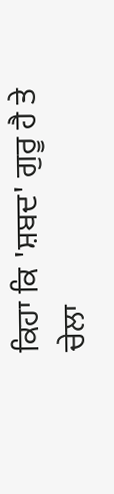ਕਿਹਾ ਕਿ 'ਸ਼ਬਦ' ਗੁਰੂ ਹੈ ਤੇ ਚੇਲਾ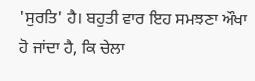'ਸੁਰਤਿ' ਹੈ। ਬਹੁਤੀ ਵਾਰ ਇਹ ਸਮਝਣਾ ਔਖਾ ਹੋ ਜਾਂਦਾ ਹੈ, ਕਿ ਚੇਲਾ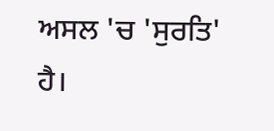ਅਸਲ 'ਚ 'ਸੁਰਤਿ' ਹੈ।